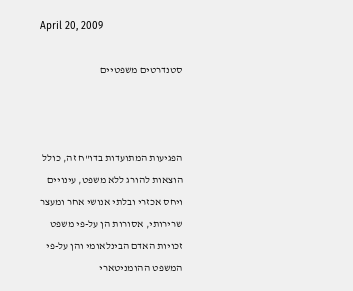April 20, 2009

סטנדרטים משפטיים



הפגיעות המתועדות בדו"ח זה, כולל הוצאות להורג ללא משפט, עינויים ויחס אכזרי ובלתי אנושי אחר ומעצר שרירותי, אסורות הן על-פי משפט זכויות האדם הבינלאומי והן על-פי המשפט ההומניטארי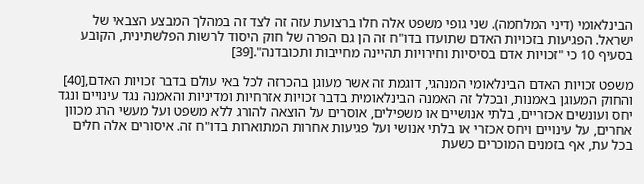הבינלאומי (דיני המלחמה). שני גופי משפט אלה חלו ברצועת עזה זה לצד זה במהלך המבצע הצבאי של ישראל. הפגיעות בזכויות האדם שתועדו בדו"ח זה הן גם הפרה של חוק היסוד לרשות הפלשתינית, הקובע בסעיף 10 כי "זכויות אדם בסיסיות וחירויות תהיינה מחייבות ותכובדנה".[39]

משפט זכויות האדם הבינלאומי המנהגי, דוגמת זה אשר מעוגן בהכרזה לכל באי עולם בדבר זכויות האדם,[40] והחוק המעוגן באמנות, ובכלל זה האמנה הבינלאומית בדבר זכויות אזרחיות ומדיניות והאמנה נגד עינויים ונגד יחס ועונשים אכזריים, בלתי אנושיים או משפילים, אוסרים על הוצאה להורג ללא משפט ועל מעשי הרג מכוון אחרים, על עינויים ויחס אכזרי או בלתי אנושי ועל פגיעות אחרות המתוארות בדו"ח זה. איסורים אלה חלים בכל עת, אף בזמנים המוכרים כשעת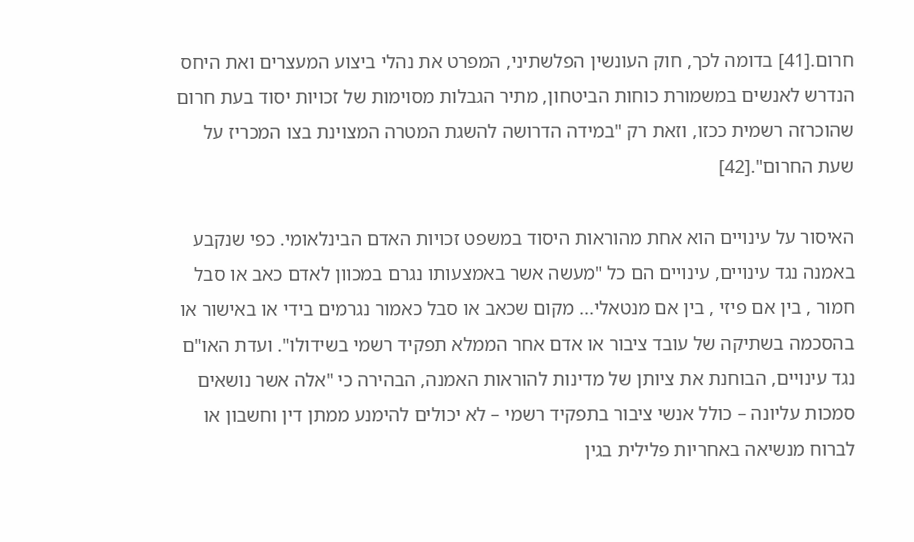חרום.[41] בדומה לכך, חוק העונשין הפלשתיני, המפרט את נהלי ביצוע המעצרים ואת היחס הנדרש לאנשים במשמורת כוחות הביטחון, מתיר הגבלות מסוימות של זכויות יסוד בעת חרום שהוכרזה רשמית ככזו, וזאת רק "במידה הדרושה להשגת המטרה המצוינת בצו המכריז על שעת החרום".[42]

האיסור על עינויים הוא אחת מהוראות היסוד במשפט זכויות האדם הבינלאומי. כפי שנקבע באמנה נגד עינויים, עינויים הם כל "מעשה אשר באמצעותו נגרם במכוון לאדם כאב או סבל חמור , בין אם פיזי , בין אם מנטאלי... מקום שכאב או סבל כאמור נגרמים בידי או באישור או בהסכמה בשתיקה של עובד ציבור או אדם אחר הממלא תפקיד רשמי בשידולו". ועדת האו"ם נגד עינויים, הבוחנת את ציותן של מדינות להוראות האמנה, הבהירה כי "אלה אשר נושאים סמכות עליונה – כולל אנשי ציבור בתפקיד רשמי – לא יכולים להימנע ממתן דין וחשבון או לברוח מנשיאה באחריות פלילית בגין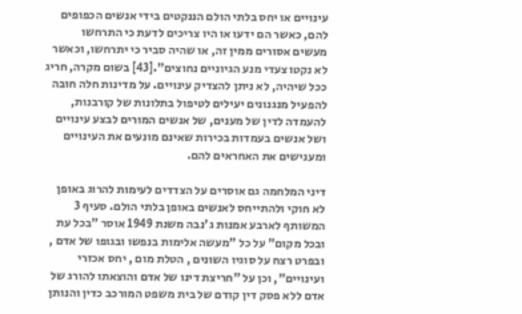עינויים או יחס בלתי הולם הננקטים בידי אנשים הכפופים להם, כאשר הם ידעו או היו צריכים לדעת כי התרחשו מעשים אסורים ממין זה, או שהיה סביר כי יתרחשו, וכאשר לא נקטו צעדי מנע הגיוניים נחוצים".[43] בשום מקרה, חריג ככל שיהיה, לא ניתן להצדיק עינויים. על מדינות חלה חובה להפעיל מנגנונים יעילים לטיפול בתלונות של קורבנות, להעמדה לדין של מענים, של אנשים המורים לבצע עינויים ושל אנשים בעמדות בכירות שאינם מונעים את העינויים ומענישים את האחראים להם.

דיני המלחמה גם אוסרים על הצדדים לעימות להרוג באופן לא חוקי ולהתייחס לאנשים באופן בלתי הולם. סעיף 3 המשותף לארבע אמנות ג'נבה משנת 1949 אוסר "בכל עת ובכל מקום" על כל "מעשה אלימות בנפשו ובגופו של אדם , ובפרט רצח על סוגיו השונים , הטלת מום , יחס אכזרי ועינויים", וכן על "חריצת דינו של אדם והוצאתו להורג של אדם ללא פסק דין קודם של בית משפט המורכב כדין והנותן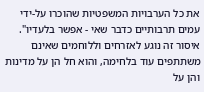את כל הערבויות המשפטיות שהוכרו על-ידי עמים תרבותיים כדבר שאי - אפשר בלעדיו". איסור זה נוגע לאזרחים וללוחמים שאינם משתתפים עוד בלחימה, והוא חל הן על מדינות והן על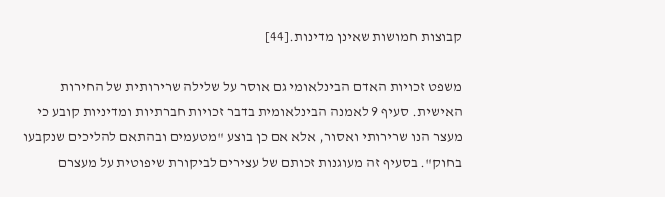קבוצות חמושות שאינן מדינות.[44]

משפט זכויות האדם הבינלאומי גם אוסר על שלילה שרירותית של החירות האישית. סעיף 9 לאמנה הבינלאומית בדבר זכויות חברתיות ומדיניות קובע כי מעצר הנו שרירותי ואסור, אלא אם כן בוצע "מטעמים ובהתאם להליכים שנקבעו בחוק". בסעיף זה מעוגנות זכותם של עצירים לביקורת שיפוטית על מעצרם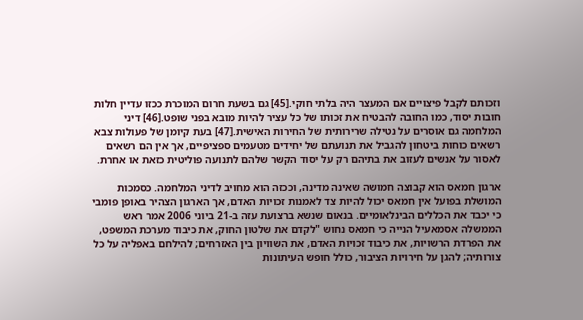וזכותם לקבל פיצויים אם המעצר היה בלתי חוקי.[45] גם בשעת חרום המוכרת ככזו עדיין חלות חובות יסוד, כמו החובה להבטיח את זכותו של כל עציר להיות מובא בפני שופט.[46] דיני המלחמה גם אוסרים על נטילה שרירותית של החירות האישית.[47] בעת קיומן של פעולות צבא רשאים כוחות ביטחון להגביל את תנועתם של יחידים מטעמים ספציפיים, אך אין הם רשאים לאסור על אנשים לעזוב את בתיהם רק על יסוד הקשר שלהם לתנועה פוליטית כזאת או אחרת.

ארגון חמאס הוא קבוצה חמושה שאינה מדינה, וככזה הוא מחויב לדיני המלחמה. כסמכות המושלת בפועל אין חמאס יכול להיות צד לאמנות זכויות האדם, אך הארגון הצהיר באופן פומבי כי יכבד את הכללים הבינלאומיים. בנאום שנשא ברצועת עזה ב-21 ביוני 2006 אמר ראש הממשלה אסמאעיל הנייה כי חמאס נחוש "לקדם את שלטון החוק, את כיבוד מערכת המשפט, את הפרדת הרשויות, את כיבוד זכויות האדם, את השוויון בין האזרחים; להילחם באפליה על כל צורותיה; להגן על חירויות הציבור, כולל חופש העיתונות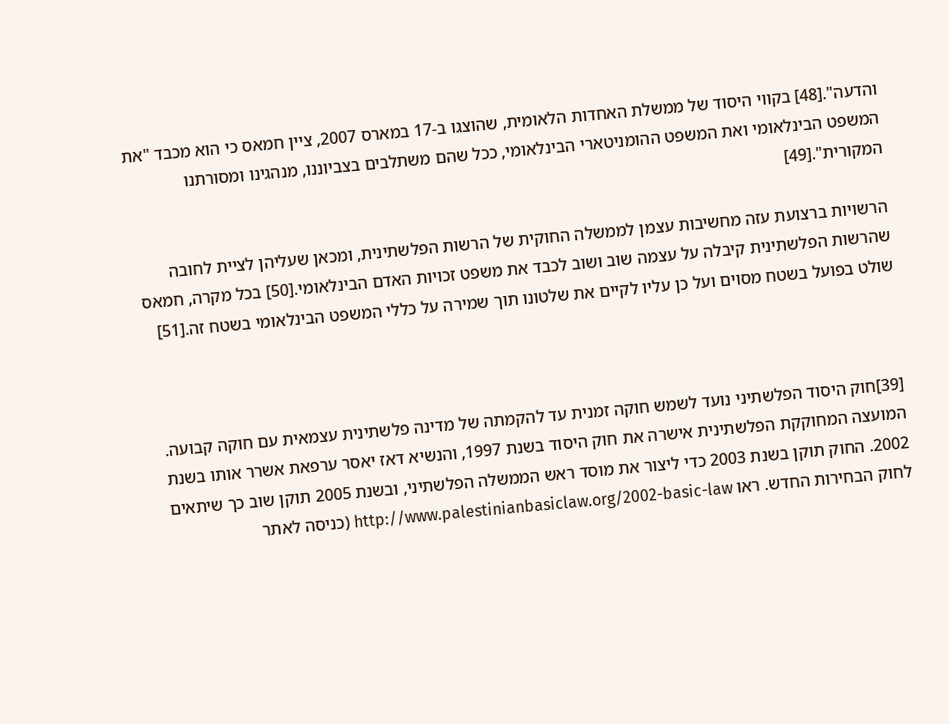והדעה".[48] בקווי היסוד של ממשלת האחדות הלאומית, שהוצגו ב-17 במארס 2007, ציין חמאס כי הוא מכבד "את המשפט הבינלאומי ואת המשפט ההומניטארי הבינלאומי, ככל שהם משתלבים בצביוננו, מנהגינו ומסורתנו המקורית".[49]

הרשויות ברצועת עזה מחשיבות עצמן לממשלה החוקית של הרשות הפלשתינית, ומכאן שעליהן לציית לחובה שהרשות הפלשתינית קיבלה על עצמה שוב ושוב לכבד את משפט זכויות האדם הבינלאומי.[50] בכל מקרה, חמאס שולט בפועל בשטח מסוים ועל כן עליו לקיים את שלטונו תוך שמירה על כללי המשפט הבינלאומי בשטח זה.[51]



[39]חוק היסוד הפלשתיני נועד לשמש חוקה זמנית עד להקמתה של מדינה פלשתינית עצמאית עם חוקה קבועה. המועצה המחוקקת הפלשתינית אישרה את חוק היסוד בשנת 1997, והנשיא דאז יאסר ערפאת אשרר אותו בשנת 2002. החוק תוקן בשנת 2003 כדי ליצור את מוסד ראש הממשלה הפלשתיני, ובשנת 2005 תוקן שוב כך שיתאים לחוק הבחירות החדש. ראו http://www.palestinianbasiclaw.org/2002-basic-law (כניסה לאתר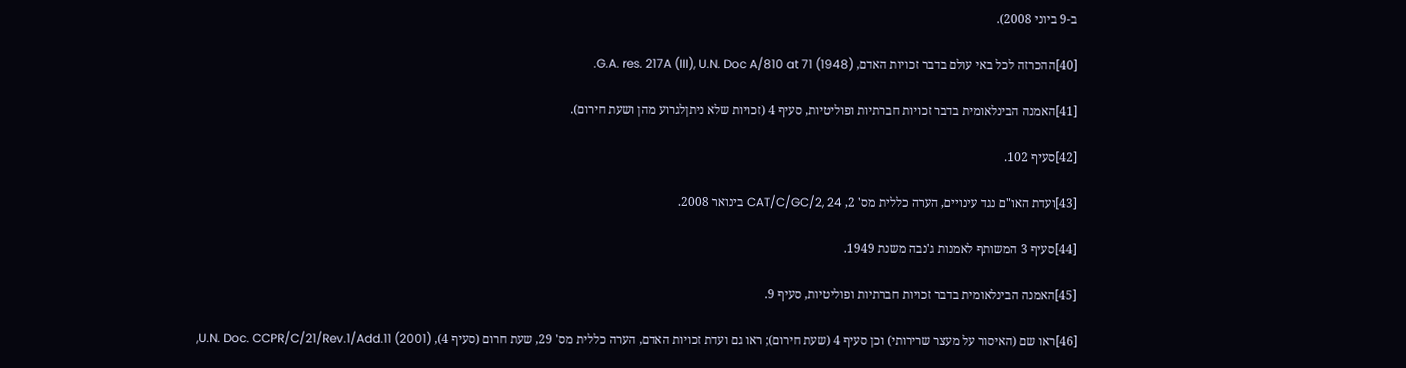ב-9 ביוני 2008).

[40]ההכרזה לכל באי עולם בדבר זכויות האדם, G.A. res. 217A (III), U.N. Doc A/810 at 71 (1948).

[41]האמנה הבינלאומית בדבר זכויות חברתיות ופוליטיות, סעיף 4 (זכויות שלא ניתןלגרוע מהן ושעת חירום).

[42]סעיף 102.

[43]ועדת האו"ם נגד עינויים, הערה כללית מס' 2, CAT/C/GC/2, 24 בינואר 2008.

[44]סעיף 3 המשותף לאמנות ג'נבה משנת 1949.

[45]האמנה הבינלאומית בדבר זכויות חברתיות ופוליטיות, סעיף 9.

[46]ראו שם (האיסור על מעצר שרירותי) וכן סעיף 4 (שעת חירום); ראו גם ועדת זכויות האדם, הערה כללית מס' 29, שעת חרום (סעיף 4), U.N. Doc. CCPR/C/21/Rev.1/Add.11 (2001),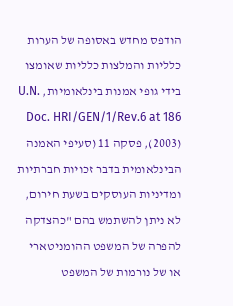הודפס מחדש באסופה של הערות כלליות והמלצות כלליות שאומצו בידי גופי אמנות בינלאומיות, U.N. Doc. HRI/GEN/1/Rev.6 at 186 (2003), פסקה 11 (סעיפי האמנה הבינלאומית בדבר זכויות חברתיות ומדיניות העוסקים בשעת חירום, לא ניתן להשתמש בהם "כהצדקה להפרה של המשפט ההומניטארי או של נורמות של המשפט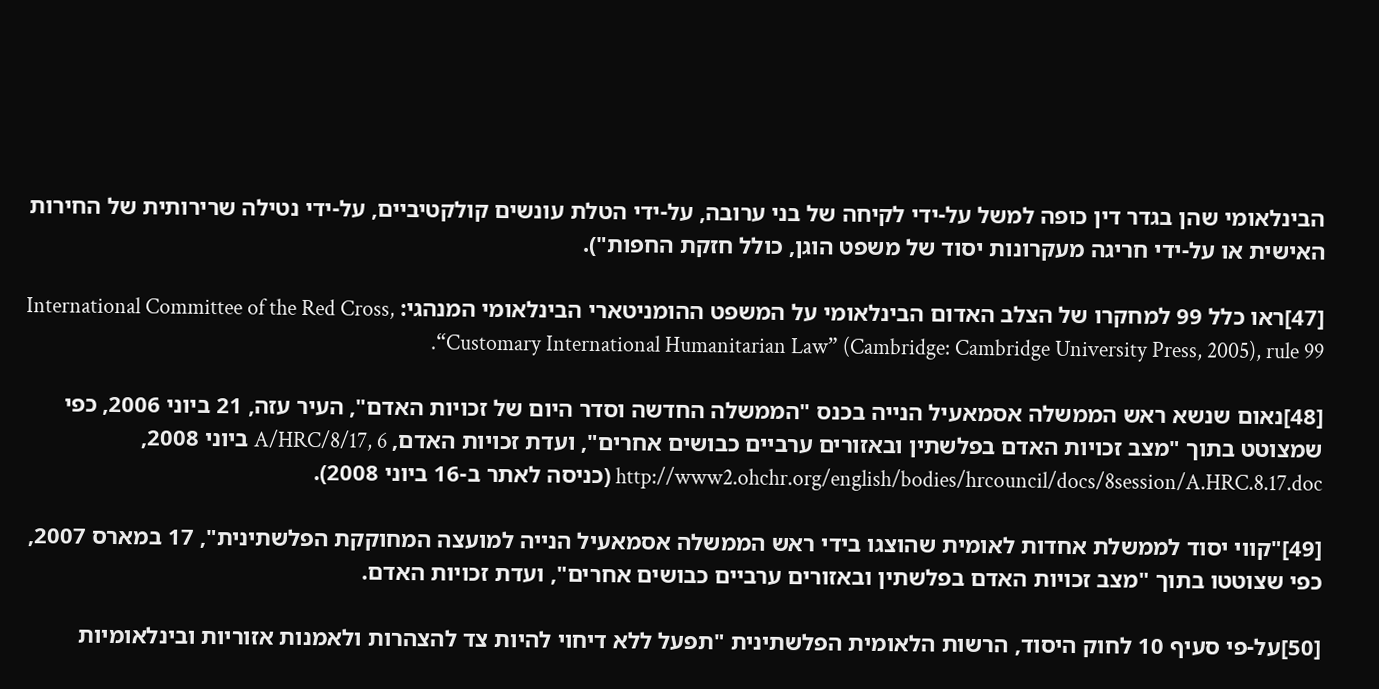הבינלאומי שהן בגדר דין כופה למשל על-ידי לקיחה של בני ערובה, על-ידי הטלת עונשים קולקטיביים, על-ידי נטילה שרירותית של החירות האישית או על-ידי חריגה מעקרונות יסוד של משפט הוגן, כולל חזקת החפות").

[47]ראו כלל 99 למחקרו של הצלב האדום הבינלאומי על המשפט ההומניטארי הבינלאומי המנהגי: International Committee of the Red Cross, “Customary International Humanitarian Law” (Cambridge: Cambridge University Press, 2005), rule 99.

[48]נאום שנשא ראש הממשלה אסמאעיל הנייה בכנס "הממשלה החדשה וסדר היום של זכויות האדם", העיר עזה, 21 ביוני 2006, כפי שמצוטט בתוך "מצב זכויות האדם בפלשתין ובאזורים ערביים כבושים אחרים", ועדת זכויות האדם, A/HRC/8/17, 6 ביוני 2008, http://www2.ohchr.org/english/bodies/hrcouncil/docs/8session/A.HRC.8.17.doc (כניסה לאתר ב-16 ביוני 2008).

[49]"קווי יסוד לממשלת אחדות לאומית שהוצגו בידי ראש הממשלה אסמאעיל הנייה למועצה המחוקקת הפלשתינית", 17 במארס 2007, כפי שצוטטו בתוך "מצב זכויות האדם בפלשתין ובאזורים ערביים כבושים אחרים", ועדת זכויות האדם.

[50]על-פי סעיף 10 לחוק היסוד, הרשות הלאומית הפלשתינית "תפעל ללא דיחוי להיות צד להצהרות ולאמנות אזוריות ובינלאומיות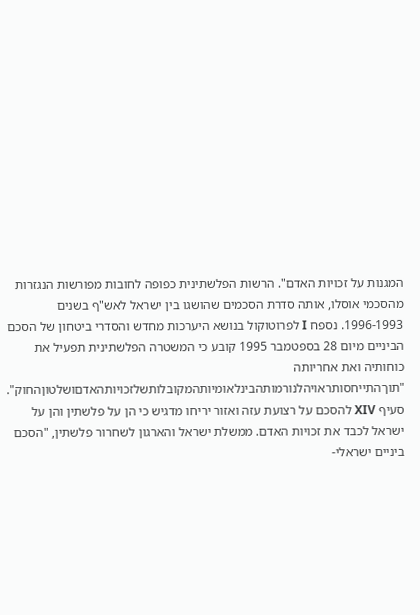המגנות על זכויות האדם". הרשות הפלשתינית כפופה לחובות מפורשות הנגזרות מהסכמי אוסלו, אותה סדרת הסכמים שהושגו בין ישראל לאש"ף בשנים 1996-1993. נספח I לפרוטוקול בנושא היערכות מחדש והסדרי ביטחון של הסכם הביניים מיום 28 בספטמבר 1995 קובע כי המשטרה הפלשתינית תפעיל את כוחותיה ואת אחריותה "תוךהתייחסותראויהלנורמותהבינלאומיותהמקובלותשלזכויותהאדםושלטוןהחוק". סעיף XIV להסכם על רצועת עזה ואזור יריחו מדגיש כי הן על פלשתין והן על ישראל לכבד את זכויות האדם. ממשלת ישראל והארגון לשחרור פלשתין, "הסכם ביניים ישראלי-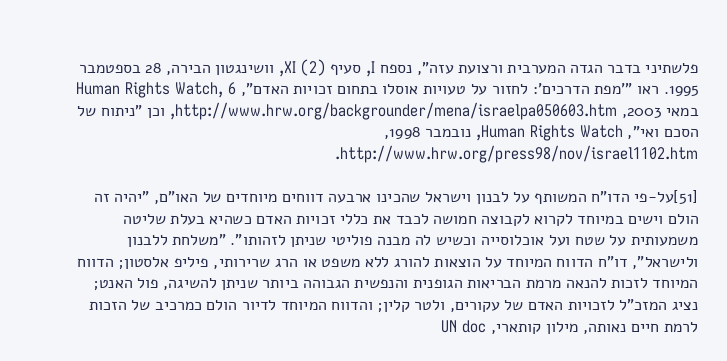פלשתיני בדבר הגדה המערבית ורצועת עזה", נספח I, סעיף XI (2), וושינגטון הבירה, 28 בספטמבר 1995. ראו "'מפת הדרכים': לחזור על טעויות אוסלו בתחום זכויות האדם", Human Rights Watch, 6 במאי 2003, http://www.hrw.org/backgrounder/mena/israelpa050603.htm, וכן "ניתוח של הסכם ואי", Human Rights Watch, נובמבר 1998, http://www.hrw.org/press98/nov/israel1102.htm.

[51]על-פי הדו"ח המשותף על לבנון וישראל שהכינו ארבעה דווחים מיוחדים של האו"ם, "יהיה זה הולם וישים במיוחד לקרוא לקבוצה חמושה לכבד את כללי זכויות האדם כשהיא בעלת שליטה משמעותית על שטח ועל אוכלוסייה וכשיש לה מבנה פוליטי שניתן לזהותו". "משלחת ללבנון ולישראל", דו"ח הדווח המיוחד על הוצאות להורג ללא משפט או הרג שרירותי, פיליפ אלסטון; הדווח המיוחד לזכות להנאה מרמת הבריאות הגופנית והנפשית הגבוהה ביותר שניתן להשיגה, פול האנט; נציג המזכ"ל לזכויות האדם של עקורים, ולטר קלין; והדווח המיוחד לדיור הולם כמרכיב של הזכות לרמת חיים נאותה, מילון קותארי, UN doc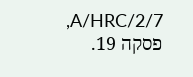A/HRC/2/7, פסקה 19.